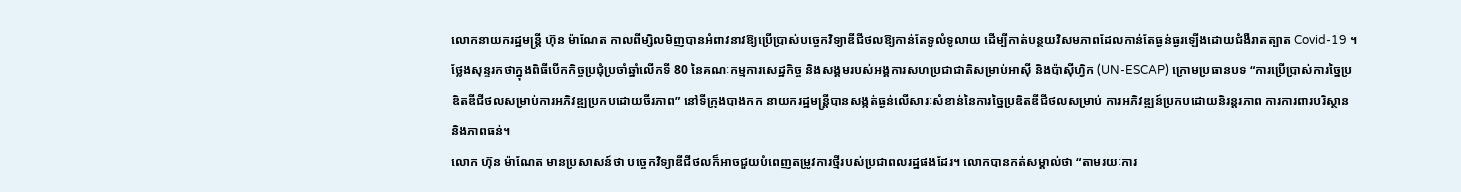លោកនាយករដ្ឋមន្រ្តី ហ៊ុន ម៉ាណែត កាលពីម្សិលមិញបានអំពាវនាវឱ្យប្រើប្រាស់បច្ចេកវិទ្យាឌីជីថលឱ្យកាន់តែទូលំទូលាយ ដើម្បីកាត់បន្ថយវិសមភាពដែលកាន់តែធ្ងន់ធ្ងរឡើងដោយជំងឺរាតត្បាត Covid-19 ។
ថ្លែងសុន្ទរកថាក្នុងពិធីបើកកិច្ចប្រជុំប្រចាំឆ្នាំលើកទី 80 នៃគណៈកម្មការសេដ្ឋកិច្ច និងសង្គមរបស់អង្គការសហប្រជាជាតិសម្រាប់អាស៊ី និងប៉ាស៊ីហ្វិក (UN-ESCAP) ក្រោមប្រធានបទ “ការប្រើប្រាស់ការច្នៃប្រឌិតឌីជីថលសម្រាប់ការអភិវឌ្ឍប្រកបដោយចីរភាព” នៅទីក្រុងបាងកក នាយករដ្ឋមន្ត្រីបានសង្កត់ធ្ងន់លើសារៈសំខាន់នៃការច្នៃប្រឌិតឌីជីថលសម្រាប់ ការអភិវឌ្ឍន៍ប្រកបដោយនិរន្តរភាព ការការពារបរិស្ថាន និងភាពធន់។
លោក ហ៊ុន ម៉ាណែត មានប្រសាសន៍ថា បច្ចេកវិទ្យាឌីជីថលក៏អាចជួយបំពេញតម្រូវការថ្មីរបស់ប្រជាពលរដ្ឋផងដែរ។ លោកបានកត់សម្គាល់ថា “តាមរយៈការ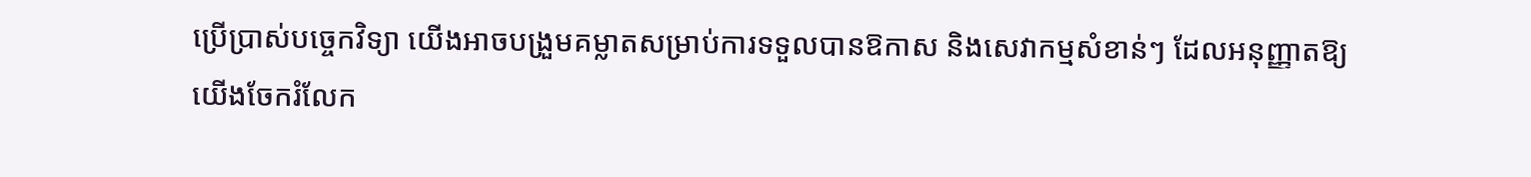ប្រើប្រាស់បច្ចេកវិទ្យា យើងអាចបង្រួមគម្លាតសម្រាប់ការទទួលបានឱកាស និងសេវាកម្មសំខាន់ៗ ដែលអនុញ្ញាតឱ្យយើងចែករំលែក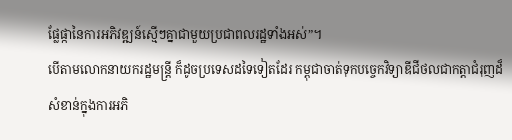ផ្លែផ្កានៃការអភិវឌ្ឍន៍ស្មើៗគ្នាជាមួយប្រជាពលរដ្ឋទាំងអស់”។
បើតាមលោកនាយករដ្ឋមន្ត្រី ក៏ដូចប្រទេសដទៃទៀតដែរ កម្ពុជាចាត់ទុកបច្ចេកវិទ្យាឌីជីថលជាកត្តាជំរុញដ៏សំខាន់ក្នុងការអភិ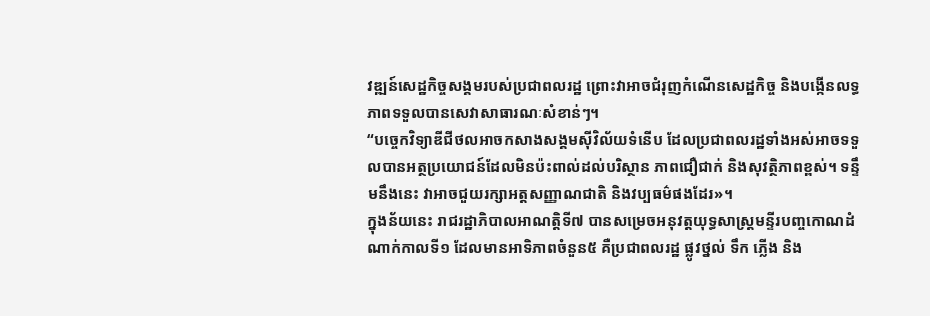វឌ្ឍន៍សេដ្ឋកិច្ចសង្គមរបស់ប្រជាពលរដ្ឋ ព្រោះវាអាចជំរុញកំណើនសេដ្ឋកិច្ច និងបង្កើនលទ្ធភាពទទួលបានសេវាសាធារណៈសំខាន់ៗ។
“បច្ចេកវិទ្យាឌីជីថលអាចកសាងសង្គមស៊ីវិល័យទំនើប ដែលប្រជាពលរដ្ឋទាំងអស់អាចទទួលបានអត្ថប្រយោជន៍ដែលមិនប៉ះពាល់ដល់បរិស្ថាន ភាពជឿជាក់ និងសុវត្ថិភាពខ្ពស់។ ទន្ទឹមនឹងនេះ វាអាចជួយរក្សាអត្តសញ្ញាណជាតិ និងវប្បធម៌ផងដែរ»។
ក្នុងន័យនេះ រាជរដ្ឋាភិបាលអាណត្តិទី៧ បានសម្រេចអនុវត្តយុទ្ធសាស្ត្រមន្ទីរបញ្ចកោណដំណាក់កាលទី១ ដែលមានអាទិភាពចំនួន៥ គឺប្រជាពលរដ្ឋ ផ្លូវថ្នល់ ទឹក ភ្លើង និង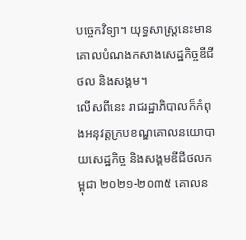បច្ចេកវិទ្យា។ យុទ្ធសាស្ត្រនេះមានគោលបំណងកសាងសេដ្ឋកិច្ចឌីជីថល និងសង្គម។
លើសពីនេះ រាជរដ្ឋាភិបាលក៏កំពុងអនុវត្តក្របខណ្ឌគោលនយោបាយសេដ្ឋកិច្ច និងសង្គមឌីជីថលកម្ពុជា ២០២១-២០៣៥ គោលន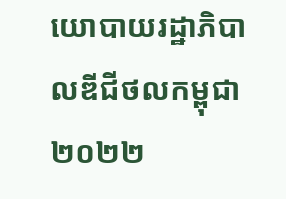យោបាយរដ្ឋាភិបាលឌីជីថលកម្ពុជា ២០២២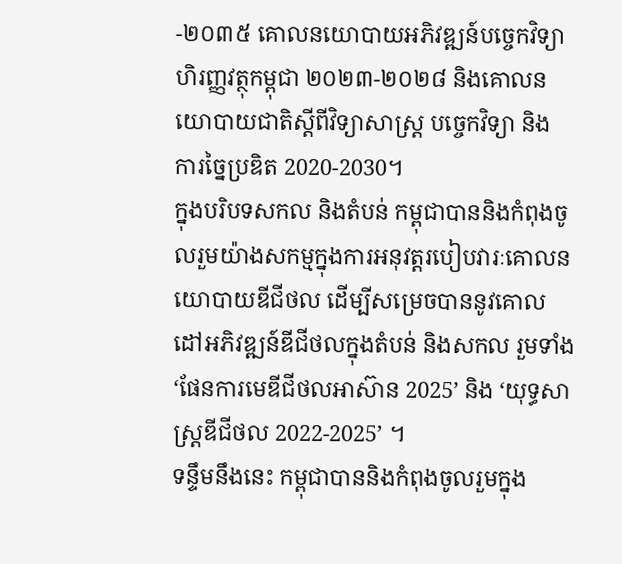-២០៣៥ គោលនយោបាយអភិវឌ្ឍន៍បច្ចេកវិទ្យាហិរញ្ញវត្ថុកម្ពុជា ២០២៣-២០២៨ និងគោលនយោបាយជាតិស្តីពីវិទ្យាសាស្ត្រ បច្ចេកវិទ្យា និង ការច្នៃប្រឌិត 2020-2030។
ក្នុងបរិបទសកល និងតំបន់ កម្ពុជាបាននិងកំពុងចូលរួមយ៉ាងសកម្មក្នុងការអនុវត្តរបៀបវារៈគោលនយោបាយឌីជីថល ដើម្បីសម្រេចបាននូវគោលដៅអភិវឌ្ឍន៍ឌីជីថលក្នុងតំបន់ និងសកល រួមទាំង ‘ផែនការមេឌីជីថលអាស៊ាន 2025’ និង ‘យុទ្ធសាស្រ្តឌីជីថល 2022-2025’ ។
ទន្ទឹមនឹងនេះ កម្ពុជាបាននិងកំពុងចូលរួមក្នុង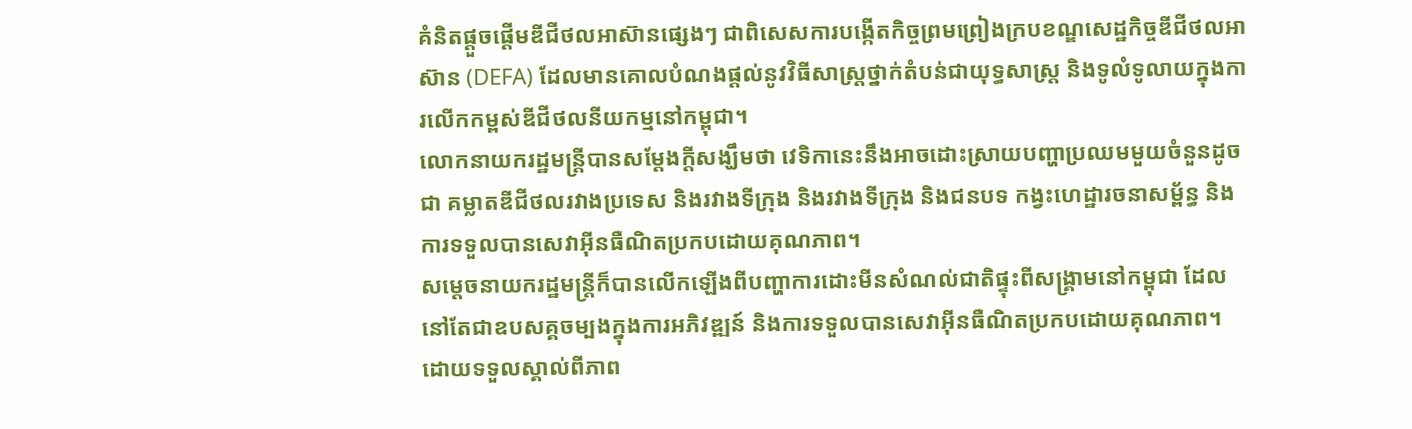គំនិតផ្តួចផ្តើមឌីជីថលអាស៊ានផ្សេងៗ ជាពិសេសការបង្កើតកិច្ចព្រមព្រៀងក្របខណ្ឌសេដ្ឋកិច្ចឌីជីថលអាស៊ាន (DEFA) ដែលមានគោលបំណងផ្តល់នូវវិធីសាស្រ្តថ្នាក់តំបន់ជាយុទ្ធសាស្ត្រ និងទូលំទូលាយក្នុងការលើកកម្ពស់ឌីជីថលនីយកម្មនៅកម្ពុជា។
លោកនាយករដ្ឋមន្ត្រីបានសម្តែងក្តីសង្ឃឹមថា វេទិកានេះនឹងអាចដោះស្រាយបញ្ហាប្រឈមមួយចំនួនដូចជា គម្លាតឌីជីថលរវាងប្រទេស និងរវាងទីក្រុង និងរវាងទីក្រុង និងជនបទ កង្វះហេដ្ឋារចនាសម្ព័ន្ធ និងការទទួលបានសេវាអ៊ីនធឺណិតប្រកបដោយគុណភាព។
សម្តេចនាយករដ្ឋមន្ត្រីក៏បានលើកឡើងពីបញ្ហាការដោះមីនសំណល់ជាតិផ្ទុះពីសង្គ្រាមនៅកម្ពុជា ដែលនៅតែជាឧបសគ្គចម្បងក្នុងការអភិវឌ្ឍន៍ និងការទទួលបានសេវាអ៊ីនធឺណិតប្រកបដោយគុណភាព។ ដោយទទួលស្គាល់ពីភាព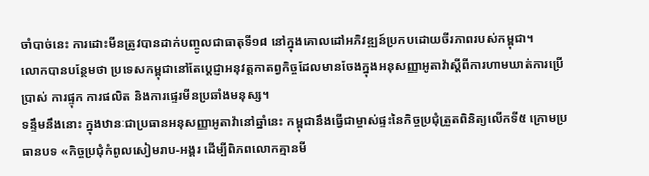ចាំបាច់នេះ ការដោះមីនត្រូវបានដាក់បញ្ចូលជាធាតុទី១៨ នៅក្នុងគោលដៅអភិវឌ្ឍន៍ប្រកបដោយចីរភាពរបស់កម្ពុជា។
លោកបានបន្ថែមថា ប្រទេសកម្ពុជានៅតែប្តេជ្ញាអនុវត្តកាតព្វកិច្ចដែលមានចែងក្នុងអនុសញ្ញាអូតាវ៉ាស្តីពីការហាមឃាត់ការប្រើប្រាស់ ការផ្ទុក ការផលិត និងការផ្ទេរមីនប្រឆាំងមនុស្ស។
ទន្ទឹមនឹងនោះ ក្នុងឋានៈជាប្រធានអនុសញ្ញាអូតាវ៉ានៅឆ្នាំនេះ កម្ពុជានឹងធ្វើជាម្ចាស់ផ្ទះនៃកិច្ចប្រជុំត្រួតពិនិត្យលើកទី៥ ក្រោមប្រធានបទ «កិច្ចប្រជុំកំពូលសៀមរាប-អង្គរ ដើម្បីពិភពលោកគ្មានមី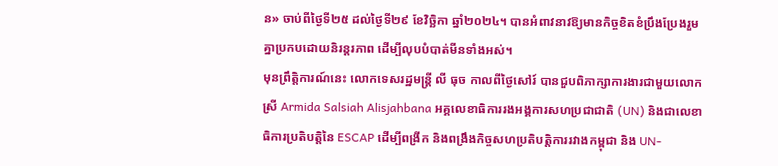ន» ចាប់ពីថ្ងៃទី២៥ ដល់ថ្ងៃទី២៩ ខែវិច្ឆិកា ឆ្នាំ២០២៤។ បានអំពាវនាវឱ្យមានកិច្ចខិតខំប្រឹងប្រែងរួមគ្នាប្រកបដោយនិរន្តរភាព ដើម្បីលុបបំបាត់មីនទាំងអស់។
មុនព្រឹត្តិការណ៍នេះ លោកទេសរដ្ឋមន្ត្រី លី ធុច កាលពីថ្ងៃសៅរ៍ បានជួបពិភាក្សាការងារជាមួយលោកស្រី Armida Salsiah Alisjahbana អគ្គលេខាធិការរងអង្គការសហប្រជាជាតិ (UN) និងជាលេខាធិការប្រតិបត្តិនៃ ESCAP ដើម្បីពង្រីក និងពង្រឹងកិច្ចសហប្រតិបត្តិការរវាងកម្ពុជា និង UN-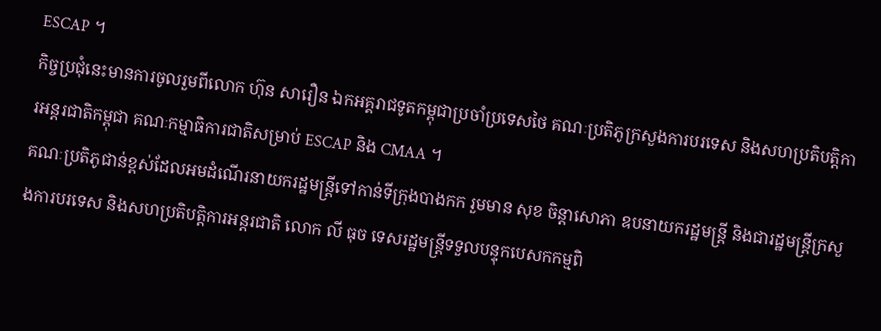ESCAP ។
កិច្ចប្រជុំនេះមានការចូលរួមពីលោក ហ៊ុន សារឿន ឯកអគ្គរាជទូតកម្ពុជាប្រចាំប្រទេសថៃ គណៈប្រតិភូក្រសួងការបរទេស និងសហប្រតិបត្តិការអន្តរជាតិកម្ពុជា គណៈកម្មាធិការជាតិសម្រាប់ ESCAP និង CMAA ។
គណៈប្រតិភូជាន់ខ្ពស់ដែលអមដំណើរនាយករដ្ឋមន្ត្រីទៅកាន់ទីក្រុងបាងកក រួមមាន សុខ ចិន្តាសោភា ឧបនាយករដ្ឋមន្ត្រី និងជារដ្ឋមន្ត្រីក្រសួងការបរទេស និងសហប្រតិបត្តិការអន្តរជាតិ លោក លី ធុច ទេសរដ្ឋមន្ត្រីទទួលបន្ទុកបេសកកម្មពិ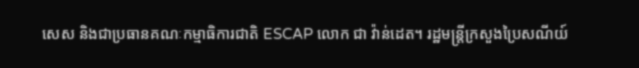សេស និងជាប្រធានគណៈកម្មាធិការជាតិ ESCAP លោក ជា វ៉ាន់ដេត។ រដ្ឋមន្ត្រីក្រសួងប្រៃសណីយ៍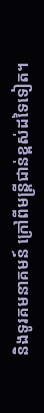និងទូរគមនាគមន៍ ក្រៅពីមន្ត្រីជាន់ខ្ពស់ដទៃទៀត។